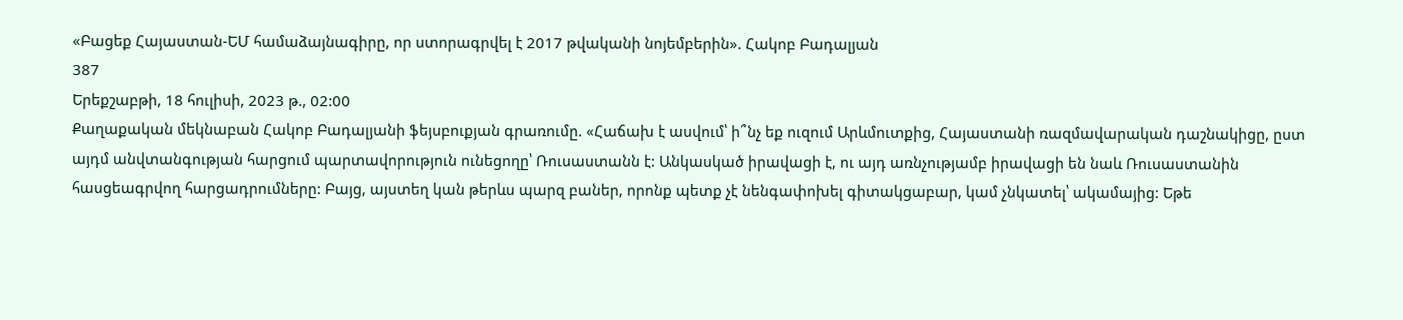«Բացեք Հայաստան-ԵՄ համաձայնագիրը, որ ստորագրվել է 2017 թվականի նոյեմբերին». Հակոբ Բադալյան
387
Երեքշաբթի, 18 հուլիսի, 2023 թ., 02:00
Քաղաքական մեկնաբան Հակոբ Բադալյանի ֆեյսբուքյան գրառումը. «Հաճախ է ասվում՝ ի՞նչ եք ուզում Արևմուտքից, Հայաստանի ռազմավարական դաշնակիցը, ըստ այդմ անվտանգության հարցում պարտավորություն ունեցողը՝ Ռուսաստանն է: Անկասկած իրավացի է, ու այդ առնչությամբ իրավացի են նաև Ռուսաստանին հասցեագրվող հարցադրումները: Բայց, այստեղ կան թերևս պարզ բաներ, որոնք պետք չէ նենգափոխել գիտակցաբար, կամ չնկատել՝ ակամայից: Եթե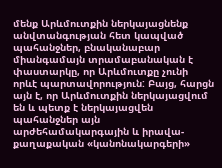մենք Արևմուտքին ներկայացնենք անվտանգության հետ կապված պահանջներ, բնականաբար միանգամայն տրամաբանական է փաստարկը, որ Արևմուտքը չունի որևէ պարտավորություն: Բայց, հարցն այն է, որ Արևմուտքին ներկայացվում են և պետք է ներկայացվեն պահանջներ այն արժեհամակարգային և իրավա-քաղաքական «կանոնակարգերի»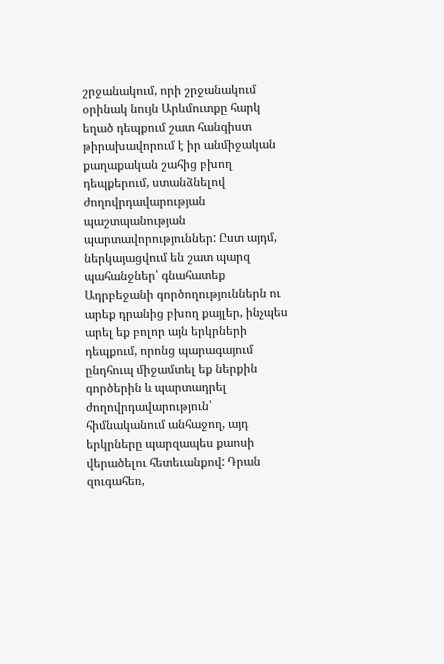շրջանակում, որի շրջանակում օրինակ նույն Արևմուտքը հարկ եղած դեպքում շատ հանգիստ թիրախավորում է իր անմիջական քաղաքական շահից բխող դեպքերում, ստանձնելով ժողովրդավարության պաշտպանության պարտավորություններ: Ըստ այդմ, ներկայացվում են շատ պարզ պահանջներ՝ գնահատեք Ադրբեջանի գործողություններն ու արեք դրանից բխող քայլեր, ինչպես արել եք բոլոր այն երկրների դեպքում, որոնց պարագայում ընդհուպ միջամտել եք ներքին գործերին և պարտադրել ժողովրդավարություն՝ հիմնականում անհաջող, այդ երկրները պարզապես քաոսի վերածելու հետեւանքով: Դրան զուգահեռ,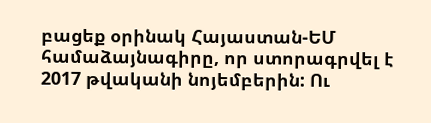բացեք օրինակ Հայաստան-ԵՄ համաձայնագիրը, որ ստորագրվել է 2017 թվականի նոյեմբերին: Ու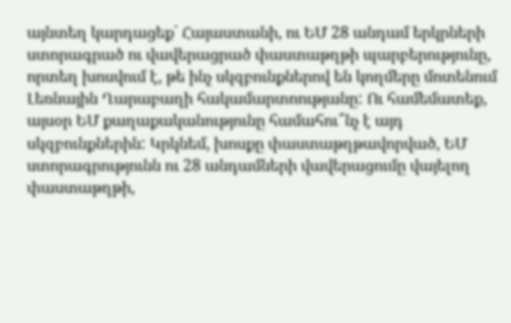այնտեղ կարդացեք՝ Հայաստանի, ու ԵՄ 28 անդամ երկրների ստորագրած ու վավերացրած փաստաթղթի պարբերությունը, որտեղ խոսվում է, թե ինչ սկզբունքներով են կողմերը մոտենում Լեռնային Ղարաբաղի հակամարտոությանը: Ու համեմատեք, այսօր ԵՄ քաղաքականությունը համահու՞նչ է այդ սկզբունքներին: Կրկնեմ, խոսքը փաստաթղթավորված, ԵՄ ստորագրությունն ու 28 անդամների վավերացումը վայելող փաստաթղթի,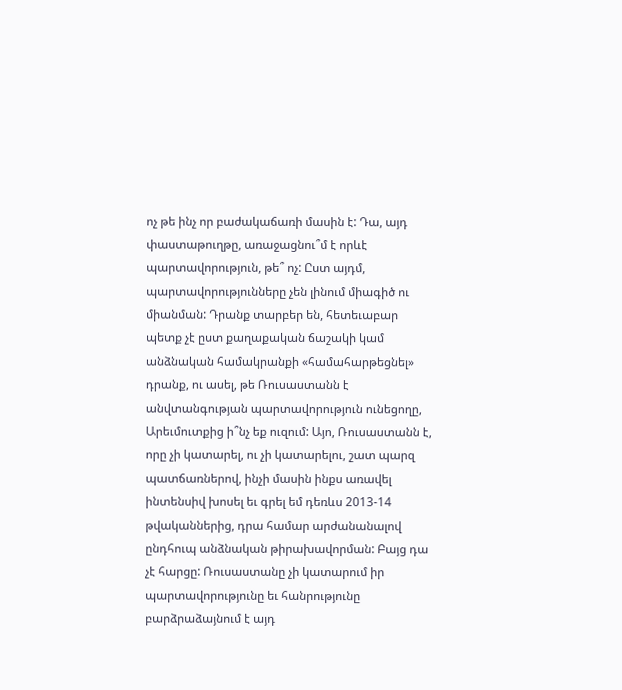ոչ թե ինչ որ բաժակաճառի մասին է: Դա, այդ փաստաթուղթը, առաջացնու՞մ է որևէ պարտավորություն, թե՞ ոչ: Ըստ այդմ, պարտավորությունները չեն լինում միագիծ ու միանման: Դրանք տարբեր են, հետեւաբար պետք չէ ըստ քաղաքական ճաշակի կամ անձնական համակրանքի «համահարթեցնել» դրանք, ու ասել, թե Ռուսաստանն է անվտանգության պարտավորություն ունեցողը, Արեւմուտքից ի՞նչ եք ուզում: Այո, Ռուսաստանն է, որը չի կատարել, ու չի կատարելու, շատ պարզ պատճառներով, ինչի մասին ինքս առավել ինտենսիվ խոսել եւ գրել եմ դեռևս 2013-14 թվականներից, դրա համար արժանանալով ընդհուպ անձնական թիրախավորման: Բայց դա չէ հարցը: Ռուսաստանը չի կատարում իր պարտավորությունը եւ հանրությունը բարձրաձայնում է այդ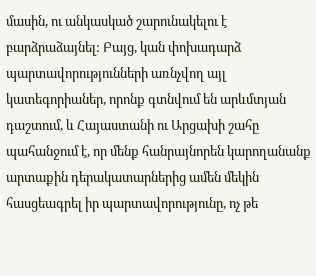մասին, ու անկասկած շարունակելու է բարձրաձայնել: Բայց, կան փոխադարձ պարտավորությունների առնչվող այլ կատեգորիաներ, որոնք գտնվում են արևմտյան դաշտում, և Հայաստանի ու Արցախի շահը պահանջում է, որ մենք հանրայնորեն կարողանանք արտաքին դերակատարներից ամեն մեկին հասցեագրել իր պարտավորությունը, ոչ թե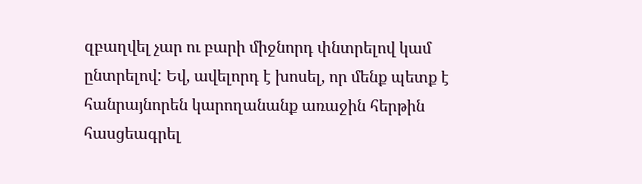զբաղվել չար ու բարի միջնորդ փնտրելով կամ ընտրելով: Եվ, ավելորդ է խոսել, որ մենք պետք է հանրայնորեն կարողանանք առաջին հերթին հասցեագրել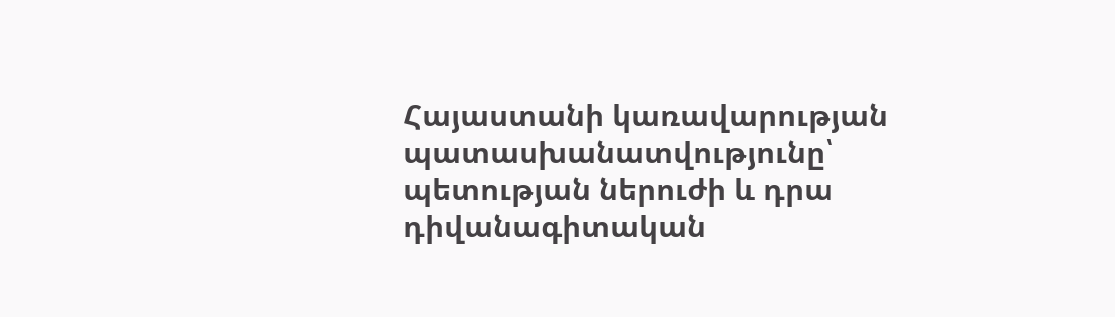Հայաստանի կառավարության պատասխանատվությունը՝ պետության ներուժի և դրա դիվանագիտական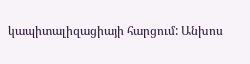կապիտալիզացիայի հարցում: Անխոս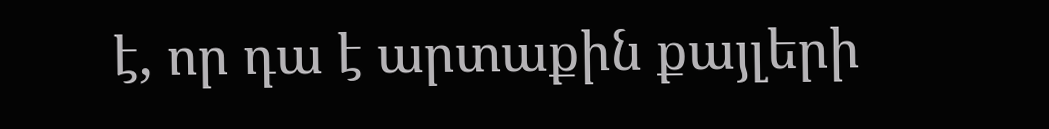է, որ դա է արտաքին քայլերի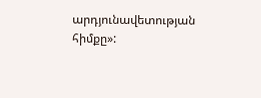արդյունավետության հիմքը»: